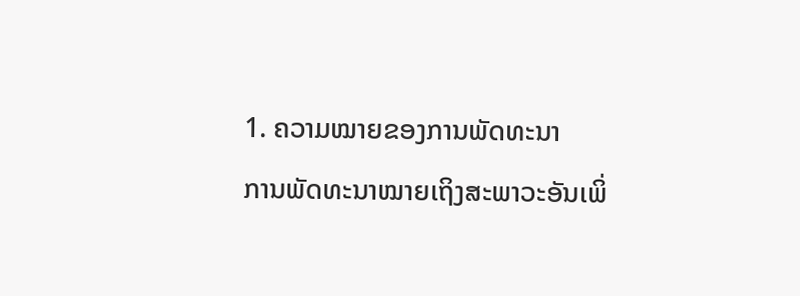1. ຄວາມໝາຍຂອງການພັດທະນາ
ການພັດທະນາໝາຍເຖິງສະພາວະອັນເພິ່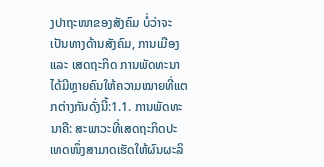ງປາຖະໜາຂອງສັງຄົມ ບໍ່ວ່າຈະເປັນທາງດ້ານສັງຄົມ, ການເມືອງ ແລະ ເສດຖະກິດ ການພັດທະນາໄດ້ມີຫຼາຍຄົນໃຫ້ຄວາມໝາຍທີ່ແຕກຕ່າງກັນດັ່ງນີ້:1.1. ການພັດທະນາຄື: ສະພາວະທີ່ເສດຖະກິດປະເທດໜຶ່ງສາມາດເຮັດໃຫ້ຜົນຜະລິ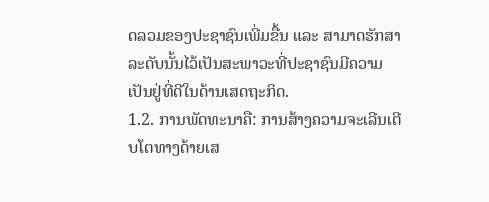ດລວມຂອງປະຊາຊົນເພີ່ມຂື້ນ ແລະ ສາມາດຮັກສາລະດັບນັ້ນໄວ້ເປັນສະພາວະທີ່ປະຊາຊົນມີຄວາມເປັນຢູ່ທີ່ດີໃນດ້ານເສດຖະກິດ.
1.2. ການພັດທະນາຄື: ການສ້າງຄວາມຈະເລີນເຕີບໂຕທາງດ້າຍເສ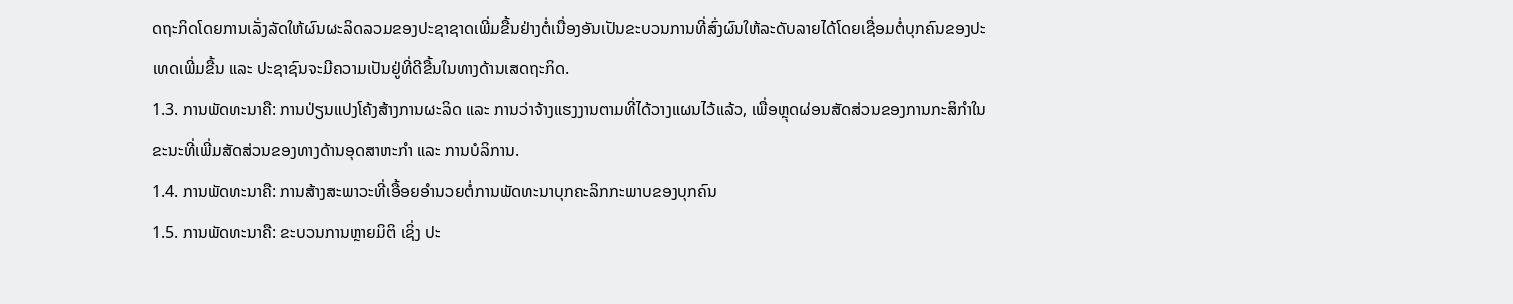ດຖະກິດໂດຍການເລັ່ງລັດໃຫ້ຜົນຜະລິດລວມຂອງປະຊາຊາດເພີ່ມຂື້ນຢ່າງຕໍ່ເນື່ອງອັນເປັນຂະບວນການທີ່ສົ່ງຜົນໃຫ້ລະດັບລາຍໄດ້ໂດຍເຊື່ອມຕໍ່ບຸກຄົນຂອງປະເທດເພີ່ມຂື້ນ ແລະ ປະຊາຊົນຈະມີຄວາມເປັນຢູ່ທີ່ດີຂື້ນໃນທາງດ້ານເສດຖະກິດ.
1.3. ການພັດທະນາຄື: ການປ່ຽນແປງໂຄ້ງສ້າງການຜະລິດ ແລະ ການວ່າຈ້າງແຮງງານຕາມທີ່ໄດ້ວາງແຜນໄວ້ແລ້ວ, ເພື່ອຫຼຸດຜ່ອນສັດສ່ວນຂອງການກະສິກຳໃນຂະນະທີ່ເພີ່ມສັດສ່ວນຂອງທາງດ້ານອຸດສາຫະກຳ ແລະ ການບໍລິການ.
1.4. ການພັດທະນາຄື: ການສ້າງສະພາວະທີ່ເອື້ອຍອຳນວຍຕໍ່ການພັດທະນາບຸກຄະລິກກະພາບຂອງບຸກຄົນ
1.5. ການພັດທະນາຄື: ຂະບວນການຫຼາຍມິຕິ ເຊິ່ງ ປະ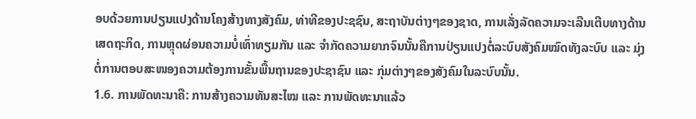ອບດ້ວຍການປຽນແປງດ້ານໂຄງສ້າງທາງສັງຄົມ, ທ່າທີຂອງປະຊຊົນ, ສະຖາບັນຕ່າງໆຂອງຊາດ, ການເລັ່ງລັດຄວາມຈະເລີນເຕີບທາງດ້ານເສດຖະກິດ, ການຫຼຸດຜ່ອນຄວາມບໍ່ເທົ່າທຽມກັນ ແລະ ຈຳກັດຄວາມຍາກຈົນນັ້ນຄືການປ່ຽນແປງຕໍ່ລະບົບສັງຄົມໝົດທັງລະບົບ ແລະ ມຸ່ງຕໍ່ການຕອບສະໜອງຄວາມຕ້ອງການຂັ້ນພື້ນຖານຂອງປະຊາຊົນ ແລະ ກຸ່ມຕ່າງໆຂອງສັງຄົມໃນລະບົບນັ້ນ.
1.6. ການພັດທະນາຄື: ການສ້າງຄວາມທັນສະໄໝ ແລະ ການພັດທະນາແລ້ວ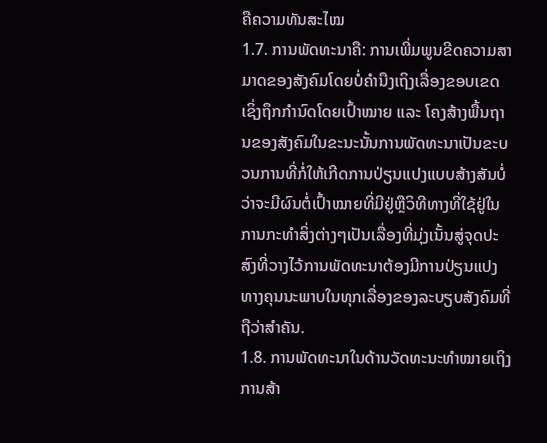ຄືຄວາມທັນສະໄໝ
1.7. ການພັດທະນາຄື: ການເພີ່ມພູນຂີດຄວາມສາມາດຂອງສັງຄົມໂດຍບໍ່ຄຳນືງເຖິງເລື່ອງຂອບເຂດເຊິ່ງຖຶກກຳນົດໂດຍເປົ້າໝາຍ ແລະ ໂຄງສ້າງພື້ນຖານຂອງສັງຄົມໃນຂະນະນັ້ນການພັດທະນາເປັນຂະບວນການທີ່ກໍ່ໃຫ້ເກີດການປ່ຽນແປງແບບສ້າງສັນບໍ່ວ່າຈະມີຜົນຕໍ່ເປົ້າໝາຍທີ່ມີຢູ່ຫຼືວິທີທາງທີ່ໃຊ້ຢູ່ໃນການກະທຳສິ່ງຕ່າງໆເປັນເລື່ອງທີ່ມຸ່ງເນັ້ນສູ່ຈຸດປະສົງທີ່ວາງໄວ້ການພັດທະນາຕ້ອງມີການປ່ຽນແປງທາງຄຸນນະພາບໃນທຸກເລື່ອງຂອງລະບຽບສັງຄົມທີ່ຖືວ່າສຳຄັນ.
1.8. ການພັດທະນາໃນດ້ານວັດທະນະທຳໝາຍເຖິງການສ້າ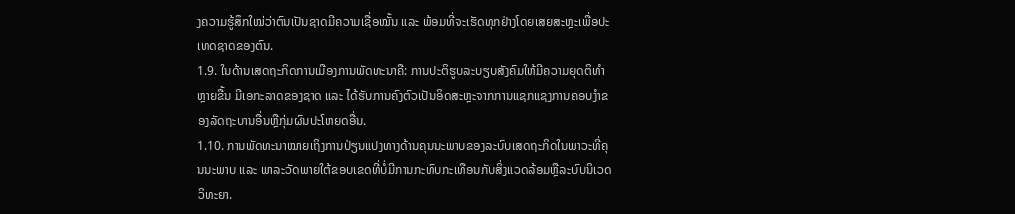ງຄວາມຮູ້ສຶກໃໝ່ວ່າຕົນເປັນຊາດມີຄວາມເຊື່ອໝັ້ນ ແລະ ພ້ອມທີ່ຈະເຮັດທຸກຢ່າງໂດຍເສຍສະຫຼະເພື່ອປະເທດຊາດຂອງຕົນ.
1.9. ໃນດ້ານເສດຖະກິດການເມືອງການພັດທະນາຄື: ການປະຕິຮູບລະບຽບສັງຄົມໃຫ້ມີຄວາມຍຸດຕິທຳຫຼາຍຂື້ນ ມີເອກະລາດຂອງຊາດ ແລະ ໄດ້ຮັບການຄົງຕົວເປັນອິດສະຫຼະຈາກການແຊກແຊງການຄອບງຳຂອງລັດຖະບານອື່ນຫຼືກຸ່ມຜົນປະໂຫຍດອື່ນ.
1.10. ການພັດທະນາໝາຍເຖິງການປ່ຽນແປງທາງດ້ານຄຸນນະພາບຂອງລະບົບເສດຖະກິດໃນພາວະທີ່ຄຸນນະພາບ ແລະ ພາລະວັດພາຍໃຕ້ຂອບເຂດທີ່ບໍ່ມີການກະທົບກະເທືອນກັບສິ່ງແວດລ້ອມຫຼືລະບົບນິເວດວິທະຍາ.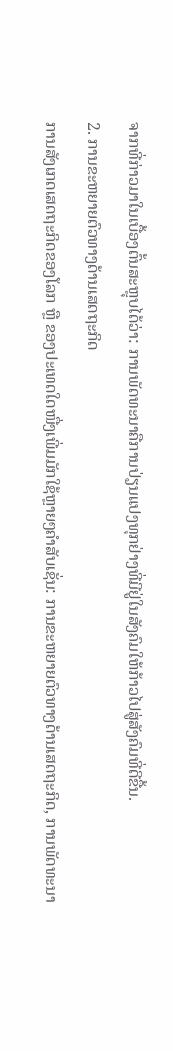ຈາກທີ່ກ່າວມາໃນເບື້ອງຕົ້ນສະຫຼຸບໄດ້ວ່າ: ການພັດທະນາຄືການປ່ຽນແປງທຸກຢ່າງທີ່ມີຢູ່ໃນສັງຄົມໃຫ້ກ້າວໄປສູ່ສັງຄົມທີ່ດີຂື້ນ.
2. ການຂະຫຍາຍຕົວທາງດ້ານເສດຖະກິດ
ການສັງເກດເສດຖະກິດຂອງໂລກ ຫຼື ຂອງປະເທດໃດໜື່ງເພີ່ມມັກໃຊ້ຫຼາຍໆຄຳສັບເຊັ່ນ: ການຂະຫຍາຍຕົວທາງດ້ານເສດຖະກິດ, ການພັດທະນາ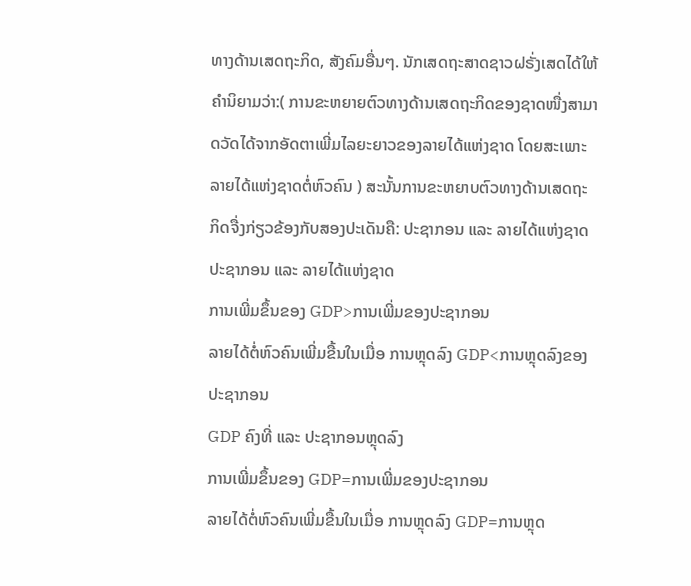ທາງດ້ານເສດຖະກິດ, ສັງຄົມອື່ນໆ. ນັກເສດຖະສາດຊາວຝຣັ່ງເສດໄດ້ໃຫ້ຄຳນິຍາມວ່າ:( ການຂະຫຍາຍຕົວທາງດ້ານເສດຖະກິດຂອງຊາດໜື່ງສາມາດວັດໄດ້ຈາກອັດຕາເພີ່ມໄລຍະຍາວຂອງລາຍໄດ້ແຫ່ງຊາດ ໂດຍສະເພາະລາຍໄດ້ແຫ່ງຊາດຕໍ່ຫົວຄົນ ) ສະນັ້ນການຂະຫຍາບຕົວທາງດ້ານເສດຖະກິດຈື່ງກ່ຽວຂ້ອງກັບສອງປະເດັນຄື: ປະຊາກອນ ແລະ ລາຍໄດ້ແຫ່ງຊາດ
ປະຊາກອນ ແລະ ລາຍໄດ້ແຫ່ງຊາດ
ການເພີ່ມຂຶ້ນຂອງ GDP>ການເພີ່ມຂອງປະຊາກອນ
ລາຍໄດ້ຕໍ່ຫົວຄົນເພີ່ມຂື້ນໃນເມື່ອ ການຫຼຸດລົງ GDP<ການຫຼຸດລົງຂອງປະຊາກອນ
GDP ຄົງທີ່ ແລະ ປະຊາກອນຫຼຸດລົງ
ການເພີ່ມຂຶ້ນຂອງ GDP=ການເພີ່ມຂອງປະຊາກອນ
ລາຍໄດ້ຕໍ່ຫົວຄົນເພີ່ມຂື້ນໃນເມື່ອ ການຫຼຸດລົງ GDP=ການຫຼຸດ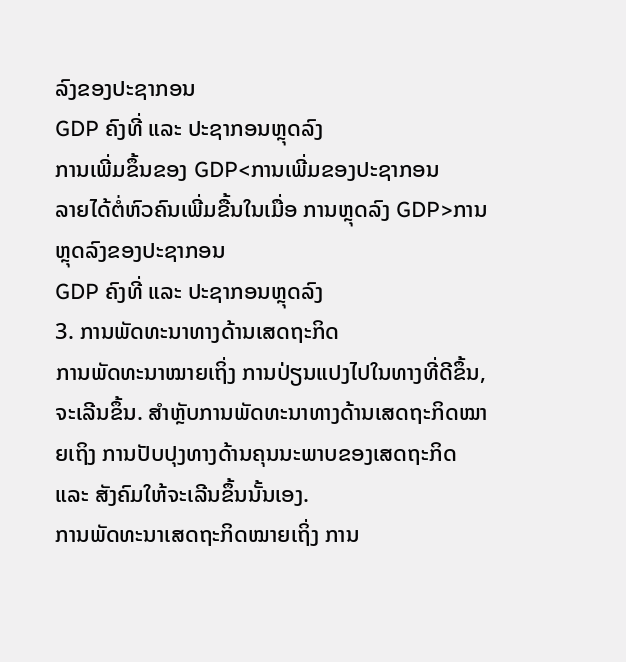ລົງຂອງປະຊາກອນ
GDP ຄົງທີ່ ແລະ ປະຊາກອນຫຼຸດລົງ
ການເພີ່ມຂຶ້ນຂອງ GDP<ການເພີ່ມຂອງປະຊາກອນ
ລາຍໄດ້ຕໍ່ຫົວຄົນເພີ່ມຂື້ນໃນເມື່ອ ການຫຼຸດລົງ GDP>ການຫຼຸດລົງຂອງປະຊາກອນ
GDP ຄົງທີ່ ແລະ ປະຊາກອນຫຼຸດລົງ
3. ການພັດທະນາທາງດ້ານເສດຖະກິດ
ການພັດທະນາໝາຍເຖິ່ງ ການປ່ຽນແປງໄປໃນທາງທີ່ດີຂຶ້ນ, ຈະເລີນຂຶ້ນ. ສຳຫຼັບການພັດທະນາທາງດ້ານເສດຖະກິດໝາຍເຖິງ ການປັບປຸງທາງດ້ານຄຸນນະພາບຂອງເສດຖະກິດ ແລະ ສັງຄົມໃຫ້ຈະເລີນຂຶ້ນນັ້ນເອງ.
ການພັດທະນາເສດຖະກິດໝາຍເຖິ່ງ ການ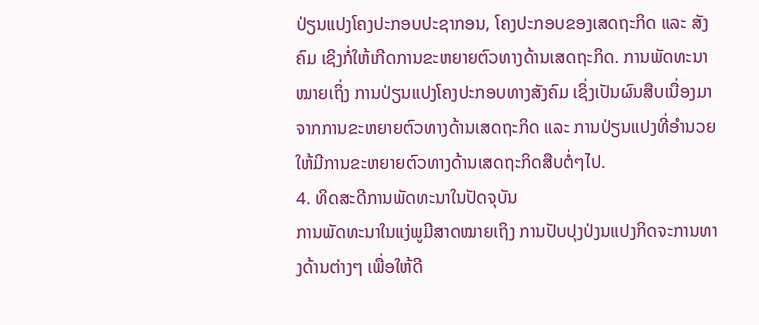ປ່ຽນແປງໂຄງປະກອບປະຊາກອນ, ໂຄງປະກອບຂອງເສດຖະກິດ ແລະ ສັງຄົມ ເຊິງກໍ່ໃຫ້ເກີດການຂະຫຍາຍຕົວທາງດ້ານເສດຖະກິດ. ການພັດທະນາໝາຍເຖິ່ງ ການປ່ຽນແປງໂຄງປະກອບທາງສັງຄົມ ເຊິ່ງເປັນຜົນສືບເນື່ອງມາຈາກການຂະຫຍາຍຕົວທາງດ້ານເສດຖະກິດ ແລະ ການປ່ຽນແປງທີ່ອຳນວຍໃຫ້ມີການຂະຫຍາຍຕົວທາງດ້ານເສດຖະກິດສືບຕໍ່ໆໄປ.
4. ທິດສະດີການພັດທະນາໃນປັດຈຸບັນ
ການພັດທະນາໃນແງ່ພູມີສາດໝາຍເຖິງ ການປັບປຸງປ່ງນແປງກິດຈະການທາງດ້ານຕ່າງໆ ເພື່ອໃຫ້ດີ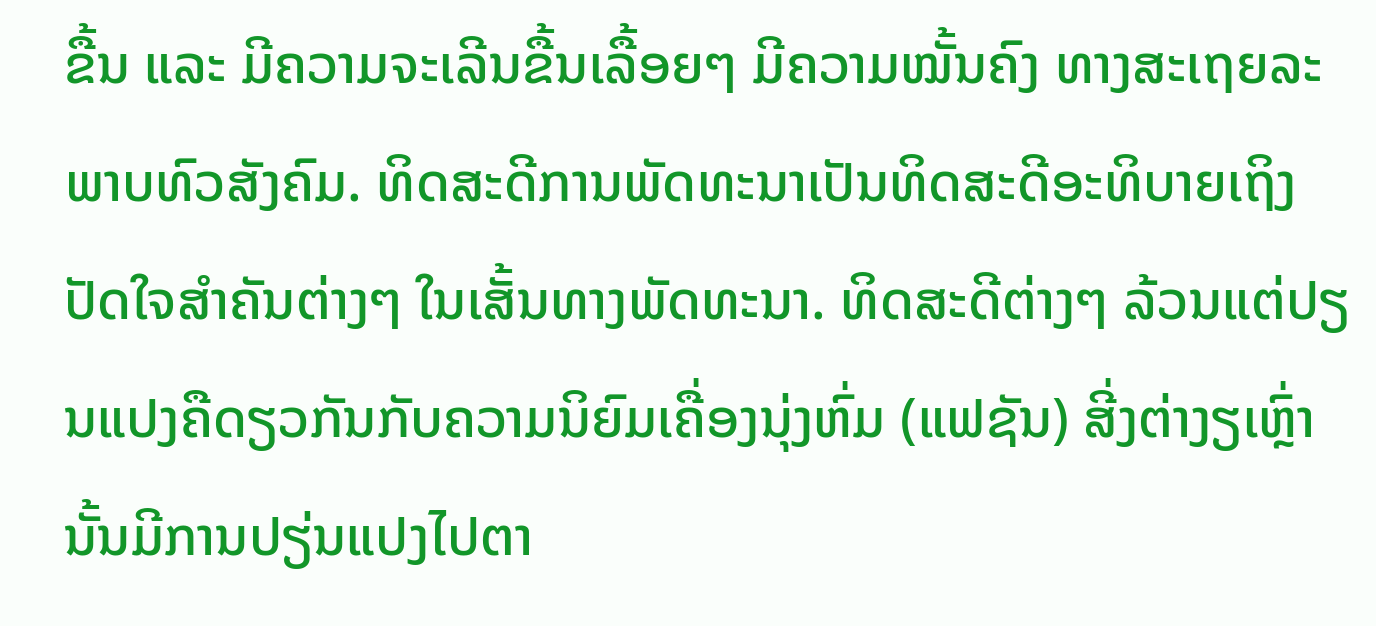ຂື້ນ ແລະ ມີຄວາມຈະເລີນຂື້ນເລື້ອຍໆ ມີຄວາມໝັ້ນຄົງ ທາງສະເຖຍລະພາບທົວສັງຄົມ. ທິດສະດີການພັດທະນາເປັນທິດສະດີອະທິບາຍເຖິງປັດໃຈສໍາຄັນຕ່າງໆ ໃນເສັ້ນທາງພັດທະນາ. ທິດສະດີຕ່າງໆ ລ້ວນແຕ່ປຽນແປງຄືດຽວກັນກັບຄວາມນິຍົມເຄື່ອງນຸ່ງຫົ່ມ (ແຟຊັນ) ສີ່ງຕ່າງຽເຫຼົ່ານັ້ນມີການປຽ່ນແປງໄປຕາ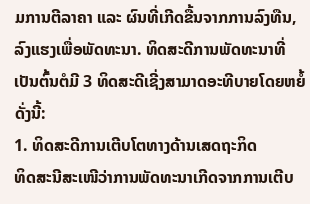ມການຕີລາຄາ ແລະ ຜົນທີ່ເກີດຂື້ນຈາກການລົງທືນ,ລົງແຮງເພື່ອພັດທະນາ. ທິດສະດີການພັດທະນາທີ່ເປັນຕົ້ນຕໍມີ 3 ທິດສະດີເຊີ່ງສາມາດອະທີບາຍໂດຍຫຍໍ້ດັ່ງນີ້:
1. ທິດສະດີການເຕີບໂຕທາງດ້ານເສດຖະກິດ
ທິດສະນີສະເໜີວ່າການພັດທະນາເກີດຈາກການເຕີບ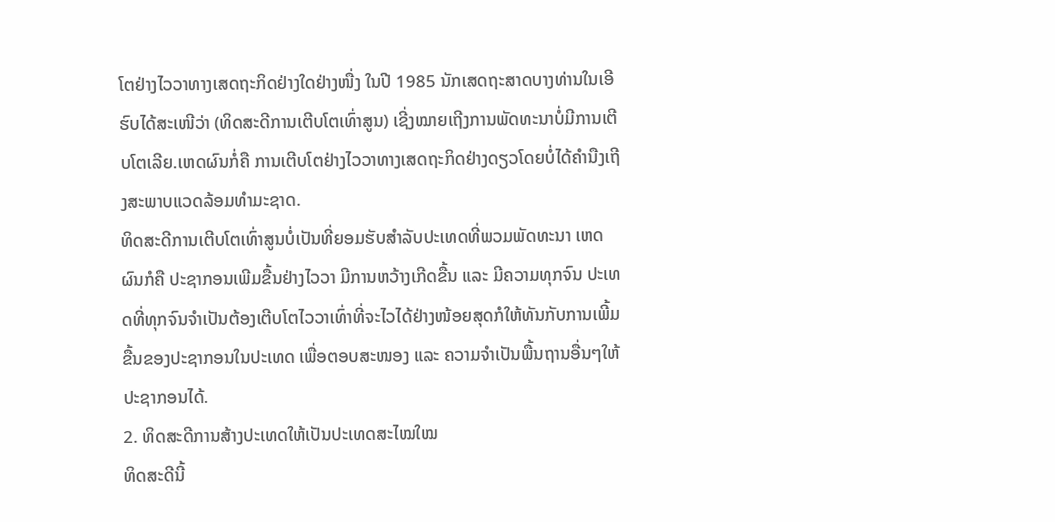ໂຕຢ່າງໄວວາທາງເສດຖະກິດຢ່າງໃດຢ່າງໜື່ງ ໃນປີ 1985 ນັກເສດຖະສາດບາງທ່ານໃນເອີຮົບໄດ້ສະເໜີວ່າ (ທິດສະດີການເຕີບໂຕເທົ່າສູນ) ເຊີ່ງໝາຍເຖີງການພັດທະນາບໍ່ມີການເຕີບໂຕເລີຍ.ເຫດຜົນກໍ່ຄື ການເຕີບໂຕຢ່າງໄວວາທາງເສດຖະກິດຢ່າງດຽວໂດຍບໍ່ໄດ້ຄໍານືງເຖີງສະພາບແວດລ້ອມທໍາມະຊາດ.
ທິດສະດີການເຕີບໂຕເທົ່າສູນບໍ່ເປັນທີ່ຍອມຮັບສໍາລັບປະເທດທີ່ພວມພັດທະນາ ເຫດຜົນກໍຄື ປະຊາກອນເພີມຂື້ນຢ່າງໄວວາ ມີການຫວ້າງເກີດຂື້ນ ແລະ ມີຄວາມທຸກຈົນ ປະເທດທີ່ທຸກຈົນຈໍາເປັນຕ້ອງເຕີບໂຕໄວວາເທົ່າທີ່ຈະໄວໄດ້ຢ່າງໜ້ອຍສຸດກໍໃຫ້ທັນກັບການເພີ້ມຂື້ນຂອງປະຊາກອນໃນປະເທດ ເພື່ອຕອບສະໜອງ ແລະ ຄວາມຈໍາເປັນພື້ນຖານອື່ນໆໃຫ້ປະຊາກອນໄດ້.
2. ທິດສະດີການສ້າງປະເທດໃຫ້ເປັນປະເທດສະໄໝໃໝ
ທິດສະດີນີ້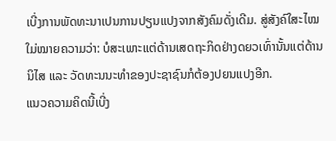ເບີ່ງການພັດທະນາເປນການປຽນແປງຈາກສັງຄົມດັ່ງເດີມ. ສູ່ສັງຄົໃສະໄໝໃມ່ໝາຍຄວາມວ່າ: ບໍສະເພາະແຕ່ດ້ານເສດຖະກິດຢ່າງດຍວເທົ່ານັ້ນແຕ່ດ້ານນິໄສ ແລະ ວັດທະນນະທໍາຂອງປະຊາຊົນກໍຕ້ອງປຍນແປງອີກ.
ແນວຄວາມຄິດນີ້ເບີ່ງ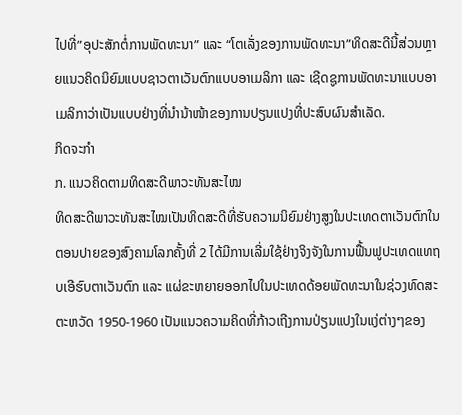ໄປທີ່”ອຸປະສັກຕໍ່ການພັດທະນາ” ແລະ “ໂຕເລັ່ງຂອງການພັດທະນາ”ທິດສະດີນີ້ສ່ວນຫຼາຍແນວຄິດນິຍົມແບບຊາວຕາເວັນຕົກແບບອາເມລິກາ ແລະ ເຊີດຊູການພັດທະນາແບບອາເມລິກາວ່າເປັນແບບຢ່າງທີ່ນໍານ້າໜ້າຂອງການປຽນແປງທີ່ປະສົບຜົນສໍາເລັດ.
ກິດຈະກໍາ
ກ. ແນວຄິດຕາມທິດສະດີພາວະທັນສະໄໝ
ທິດສະດີພາວະທັນສະໄໝເປັນທິດສະດີທີ່ຮັບຄວາມນິຍົມຢ່າງສູງໃນປະເທດຕາເວັນຕົກໃນຕອນປາຍຂອງສົງຄາມໂລກຄັ້ງທີ່ 2 ໄດ້ມີການເລີ່ມໃຊ້ຢ່າງຈິງຈັງໃນການຟື້ນຟູປະເທດແທຖບເອີຮົບຕາເວັນຕົກ ແລະ ແຜ່ຂະຫຍາຍອອກໄປໃນປະເທດດ້ອຍພັດທະນາໃນຊ່ວງທົດສະຕະຫວັດ 1950-1960 ເປັນແນວຄວາມຄິດທີ່ກ້າວເຖີງການປ່ຽນແປງໃນແງ່ຕ່າງໆຂອງ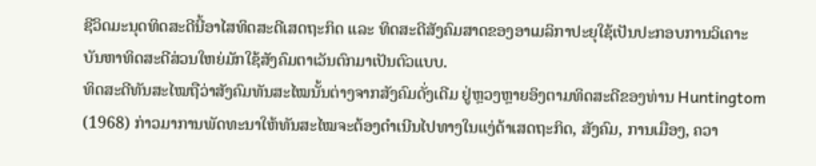ຊີວິດມະນຸດທິດສະດີນີ້ອາໄສທິດສະດີເສດຖະກິດ ແລະ ທິດສະດີສັງຄົມສາດຂອງອາເມລິກາປະຍຸໃຊ້ເປັນປະກອບການວິເຄາະບັນຫາທິດສະດີສ່ວນໃຫຍ່ມັກໃຊ້ສັງຄົມຕາເວັນຕົກມາເປັນຕົວແບບ.
ທິດສະດີທັນສະໄໝຖືວ່າສັງຄົມທັນສະໄໝນັ້ນຕ່າງຈາກສັງຄົມດັ່ງເດີມ ຢູ່ຫຼວງຫຼາຍອິງຕາມທິດສະດີຂອງທ່ານ Huntingtom (1968) ກ່າວມາການພັດທະນາໃຫ້ທັນສະໄໝຈະຕ້ອງດໍາເນີນໄປທາງໃນແງ່ດ້າເສດຖະກິດ, ສັງຄົມ, ການເມືອງ, ຄວາ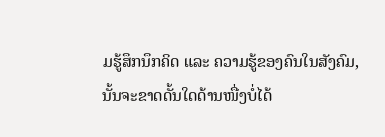ມຮູ້ສຶກນຶກຄິດ ແລະ ຄວາມຮູ້ຂອງຄົນໃນສັງຄົມ, ນັ້ນຈະຂາດດັ້ນໃດດ້ານໜື່ງບໍ່ໄດ້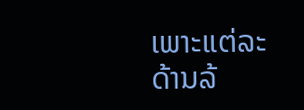ເພາະແຕ່ລະດ້ານລ້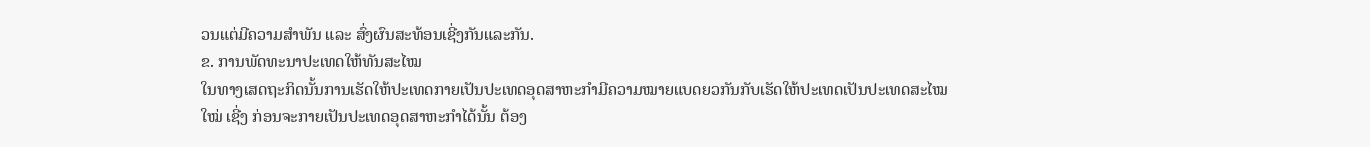ວນແຕ່ມີຄວາມສໍາພັນ ແລະ ສົ່ງຜົນສະທ້ອນເຊີ່ງກັນແລະກັນ.
ຂ. ການພັດທະນາປະເທດໃຫ້ທັນສະໄໝ
ໃນທາງເສດຖະກິດນັ້ນການເຮັດໃຫ້ປະເທດກາຍເປັນປະເທດອຸດສາຫະກໍາມີຄວາມໝາຍແບດຍວກັນກັບເຮັດໃຫ້ປະເທດເປັນປະເທດສະໄໝໃໝ່ ເຊີ່ງ ກ່ອນຈະກາຍເປັນປະເທດອຸດສາຫະກໍາໄດ້ນັ້ນ ຕ້ອງ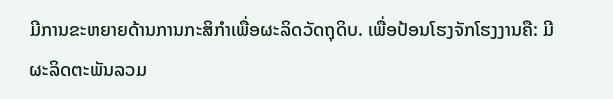ມີການຂະຫຍາຍດ້ານການກະສິກໍາເພື່ອຜະລິດວັດຖຸດິບ. ເພື່ອປ້ອນໂຮງຈັກໂຮງງານຄື: ມີຜະລິດຕະພັນລວມ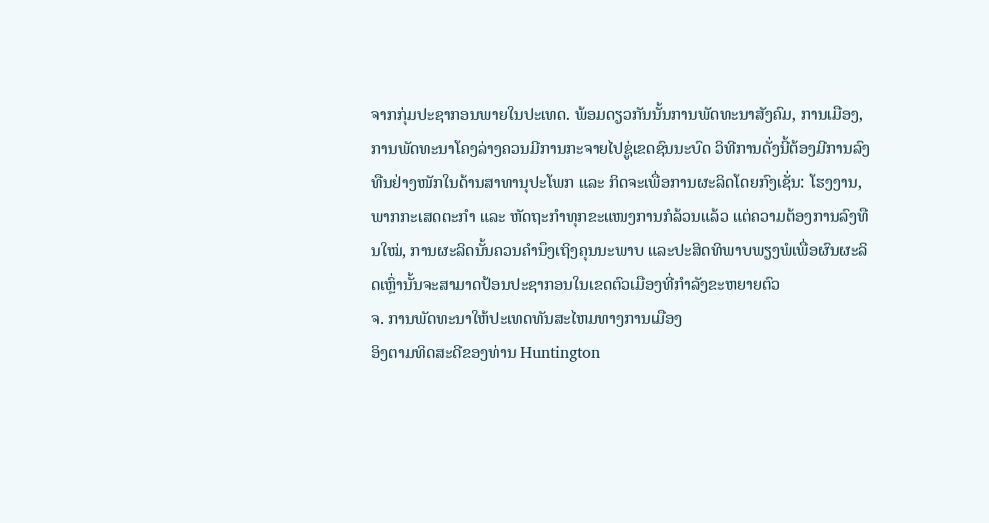ຈາກກຸ່ມປະຊາກອນພາຍໃນປະເທດ. ພ້ອມດຽວກັນນັ້ນການພັດທະນາສັງຄົມ, ການເມືອງ, ການພັດທະນາໂຄງລ່າງຄວນມີການກະຈາຍໄປຊູ່ເຂດຊົນນະບົດ ວິທີການດັ່ງນີ້ຕ້ອງມີການລົງທືນຢ່າງໜັກໃນດ້ານສາທານຸປະໂພກ ແລະ ກິດຈະເພື່ອການຜະລິດໂດຍກົງເຊັ່ນ: ໂຮງງານ, ພາກກະເສດຕະກໍາ ແລະ ຫັດຖະກໍາທຸກຂະແໜງການກໍລ້ວນແລ້ວ ແຕ່ຄວາມຕ້ອງການລົງທືນໃໝ່, ການຜະລິດນັ້ນຄວນຄໍານຶງເຖິງຄຸນນະພາບ ແລະປະສິດທິພາບພຽງພໍເພື່ອຜົນຜະລິດເຫຼົ່ານັ້ນຈະສາມາດປ້ອນປະຊາກອນໃນເຂດຕົວເມືອງທີ່ກໍາລັງຂະຫຍາຍຕົວ
ຈ. ການພັດທະນາໃຫ້ປະເທດທັນສະໄຫມທາງການເມືອງ
ອິງຕາມທິດສະດີຂອງທ່ານ Huntington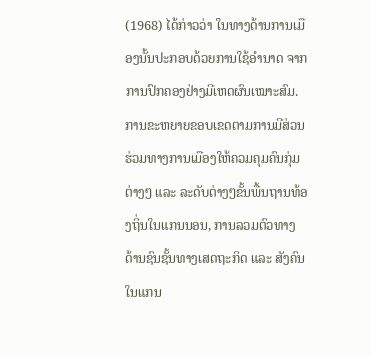(1968) ໄດ້ກ່າວວ່າ ໃນທາງດ້ານການເມືອງນັ້ນປະກອບດ້ວຍການໃຊ້ອຳນາດ ຈາກການປົກຄອງຢ່າງມີເຫດຜົນເໝາະສົມ. ການຂະຫຍາຍຂອບເຂດຕາມການມີສ່ວນຮ່ວມທາງການເມືອງໃຫ້ຄວມຄຸມຄົນກຸ່ມຕ່າງໆ ແລະ ລະດັບຕ່າງໆຂັ້ນພື້ນຖານທ້ອງຖິ່ນໃນແກນນອນ, ການລວມຕົວທາງດ້ານຊົນຊັ້ນທາງເສດຖະກິດ ແລະ ສັງຄົນໃນແກນ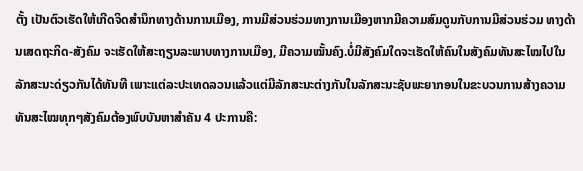ຕັ້ງ ເປັນຕົວເຮັດໃຫ້ເກີດຈິດສຳນຶກທາງດ້ານການເມືອງ, ການມີສ່ວນຮ່ວມທາງການເມືອງຫາກມີຄວາມສົມດູນກັບການມີສ່ວນຮ່ວມ ທາງດ້ານເສດຖະກິດ-ສັງຄົມ ຈະເຮັດໃຫ້ສະຖຽນລະພາບທາງການເມືອງ, ມີຄວາມໝັ້ນຄົງ.ບໍ່ມີສັງຄົມໃດຈະເຮັດໃຫ້ຄົນໃນສັງຄົມທັນສະໄໝໄປໃນລັກສະນະດ່ຽວກັນໄດ້ທັນທີ ເພາະແຕ່ລະປະເທດລວນແລ້ວແຕ່ມີລັກສະນະຕ່າງກັນໃນລັກສະນະຊັບພະຍາກອນໃນຂະບວນການສ້າງຄວາມທັນສະໄໝທຸກໆສັງຄົມຕ້ອງພົບບັນຫາສຳຄັນ 4 ປະການຄື: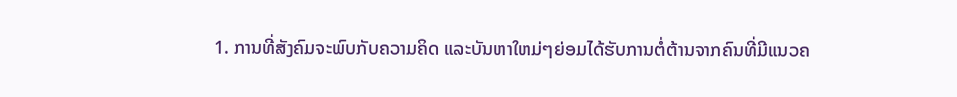1. ການທີ່ສັງຄົມຈະພົບກັບຄວາມຄິດ ແລະບັນຫາໃຫມ່ໆຍ່ອມໄດ້ຮັບການຕໍ່ຕ້ານຈາກຄົນທີ່ມີແນວຄ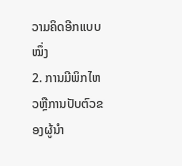ວາມຄິດອີກແບບໝຶ່ງ
2. ການມີພິກໄຫວຫຼືການປັບຕົວຂອງຜູ້ນຳ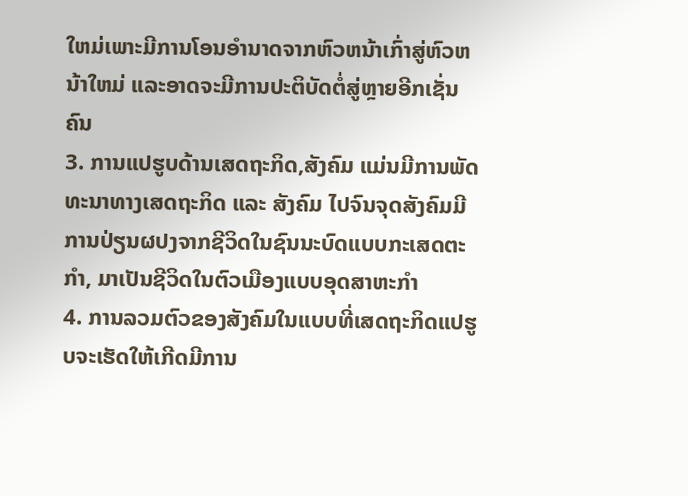ໃຫມ່ເພາະມີການໂອນອຳນາດຈາກຫົວຫນ້າເກົ່າສູ່ຫົວຫນ້າໃຫມ່ ແລະອາດຈະມີການປະຕິບັດຕໍ່ສູ່ຫຼາຍອີກເຊັ່ນຄົນ
3. ການແປຮູບດ້ານເສດຖະກິດ,ສັງຄົມ ແມ່ນມີການພັດທະນາທາງເສດຖະກິດ ແລະ ສັງຄົມ ໄປຈົນຈຸດສັງຄົມມີການປ່ຽນຜປງຈາກຊີວິດໃນຊົນນະບົດແບບກະເສດຕະກຳ, ມາເປັນຊີວິດໃນຕົວເມືອງແບບອຸດສາຫະກຳ
4. ການລວມຕົວຂອງສັງຄົມໃນແບບທີ່ເສດຖະກິດແປຮູບຈະເຮັດໃຫ້ເກີດມີການ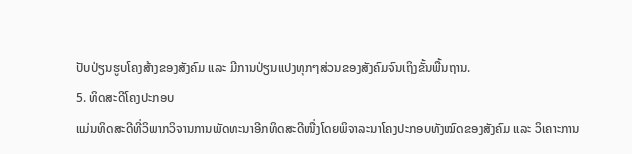ປັບປ່ຽນຮູບໂຄງສ້າງຂອງສັງຄົມ ແລະ ມີການປ່ຽນແປງທຸກໆສ່ວນຂອງສັງຄົມຈົນເຖິງຂັ້ນພື້ນຖານ.
5. ທິດສະດີໂຄງປະກອບ
ແມ່ນທິດສະດີທີ່ວິພາກວິຈານການພັດທະນາອີກທິດສະດີໜື່ງໂດຍພິຈາລະນາໂຄງປະກອບທັງໝົດຂອງສັງຄົມ ແລະ ວິເຄາະການ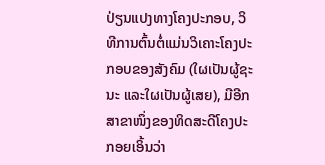ປ່ຽນແປງທາງໂຄງປະກອບ, ວິທີການຕົ້ນຕໍ່ແມ່ນວິເຄາະໂຄງປະກອບຂອງສັງຄົມ (ໃຜເປັນຜູ້ຊະນະ ແລະໃຜເປັນຜູ້ເສຍ), ມີອີກສາຂາໜຶ່ງຂອງທິດສະດີໂຄງປະກອຍເອິ້ນວ່າ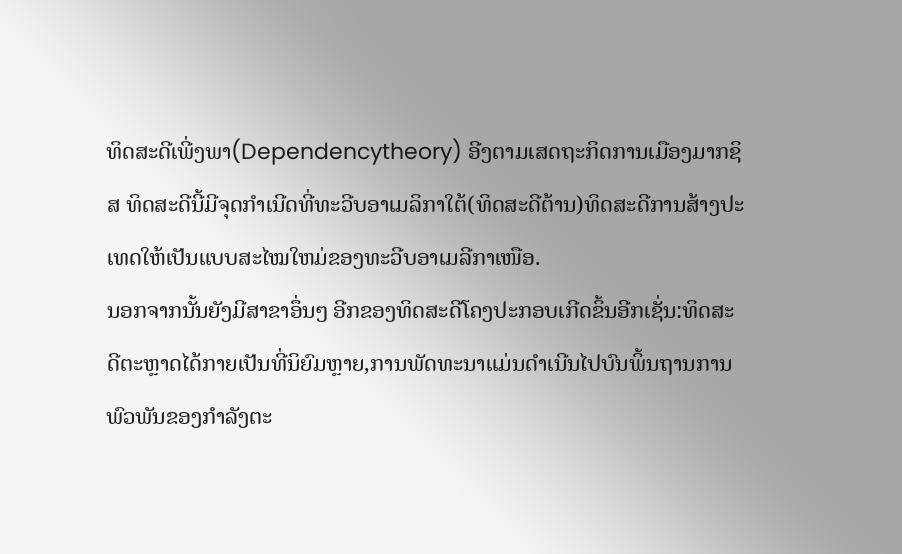ທິດສະດີເພີ່ງພາ(Dependencytheory) ອີງຕາມເສດຖະກິດການເມືອງມາກຊິສ ທິດສະດີນີ້ມີຈຸດກຳເນີດທີ່ທະວີບອາເມລິກາໃຕ້(ທິດສະດີຕ້ານ)ທິດສະດີການສ້າງປະເທດໃຫ້ເປັນແບບສະໄໝໃຫມ່ຂອງທະວີບອາເມລີກາເໜືອ.
ນອກຈາກນັ້ນຍັງມີສາຂາອຶ່ນໆ ອີກຂອງທິດສະດີໂຄງປະກອບເກີດຂິ້ນອີກເຊັ່ນ:ທິດສະດີຕະຫຼາດໄດ້ກາຍເປັນທີ່ນິຍົມຫຼາຍ,ການພັດທະນາແມ່ນດຳເນີນໄປບົນພິ້ນຖານການພົວພັນຂອງກຳລັງຕະ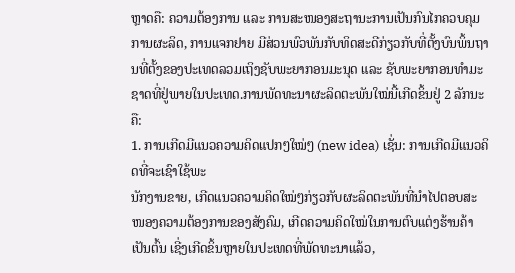ຫຼາດຄື: ຄວາມຕ້ອງການ ແລະ ການສະໜອງສະຖານະການເປັນກົນໄກຄວບຄຸມການຜະລິດ, ການແຈກຢາຍ ມີສ່ວນພົວພັນກັບທິດສະດີກ່ຽວກັບທີ່ຕັ້ງບົນພິ້ນຖານທີ່ຕັ້ງຂອງປະເທດລວມເຖິງຊັບພະຍາກອນມະນຸດ ແລະ ຊັບພະຍາກອນທຳມະຊາດທີ່ຢູ່ພາຍໃນປະເທດ.ການພັດທະນາຜະລິດຕະພັນໃໝ່ນີ້ເກີດຂິ້ນຢູ່ 2 ລັກນະຄື:
1. ການເກີດມີແນວຄວາມຄິດແປກໆໃໝ່ໆ (new idea) ເຊັ່ນ: ການເກີດມີແນວຄິດທີ່ຈະເຊົາໃຊ້ພະ
ນັກງານຂາຍ, ເກີດແນວຄວາມຄິດໃໝ່ໆກ່ຽວກັບຜະລິດຕະພັນທີ່ນຳໄປຕອບສະໜອງຄວາມຕ້ອງການຂອງສັງຄົມ, ເກີດຄວາມຄິດໃໝ່ໃນການຕົບແຕ່ງຮ້ານຄ້າເປັນຕົ້ນ ເຊີ່ງເກີດຂິ້ນຫຼາຍໃນປະເທດທີ່ພັດທະນາແລ້ວ,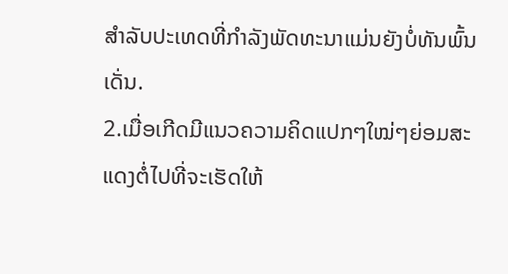ສຳລັບປະເທດທີ່ກຳລັງພັດທະນາແມ່ນຍັງບໍ່ທັນພົ້ນເດັ່ນ.
2.ເມື່ອເກີດມີແນວຄວາມຄິດແປກໆໃໝ່ໆຍ່ອມສະແດງຕໍ່ໄປທີ່ຈະເຮັດໃຫ້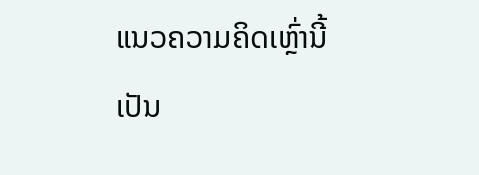ແນວຄວາມຄິດເຫຼົ່ານີ້ເປັນ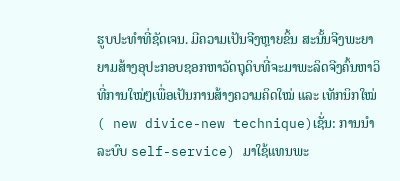ຮູບປະທຳທີ່ຊັດເຈນ. ມີຄວາມເປັນຈີງຫຼາຍຂິ້ນ ສະນັ້ນຈີງພະຍາຍາມສ້າງອຸປະກອບຊອກຫາວັດຖຸດິບທີ່ຈະມາພະລິດຈີງຄົ້ນຫາວິທີ່ການໃໝ່ໆເພື່ອເປັນການສ້າງຄວາມຄິດໃໝ່ ແລະ ເທັກນິກໃໝ່ ( new divice-new technique)ເຊັ່ນ: ການນຳລະບົບ self-service) ມາໃຊ້ແທນພະ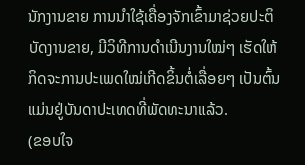ນັກງານຂາຍ ການນຳໃຊ້ເຄື່ອງຈັກເຂົ້າມາຊ່ວຍປະຕິບັດງານຂາຍ, ມີວິທີການດຳເນີນງານໃໝ່ໆ ເຮັດໃຫ້ກິດຈະການປະເພດໃໝ່ເກີດຂິ້ນຕໍ່ເລື່ອຍໆ ເປັນຕົ້ນແມ່ນຢູ່ບັນດາປະເທດທີ່ພັດທະນາແລ້ວ.
(ຂອບໃຈ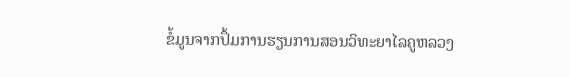ຂໍ້ມູນຈາກປຶ້ມການຮຽນການສອນວິທະຍາໄລຄູຫລວງ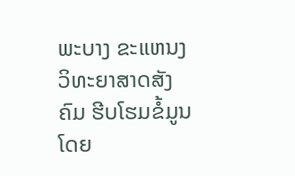ພະບາງ ຂະແຫນງວິທະຍາສາດສັງຄົມ ຮີບໂຮມຂໍ້ມູນໂດຍ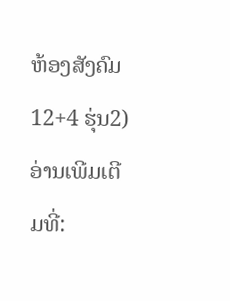ຫ້ອງສັງຄົມ12+4 ຮຸ່ນ2)
ອ່ານເພີມເຕີມທີ່: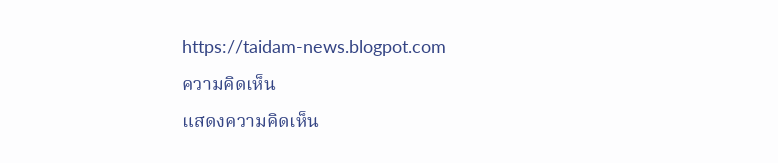https://taidam-news.blogpot.com
ความคิดเห็น
แสดงความคิดเห็น